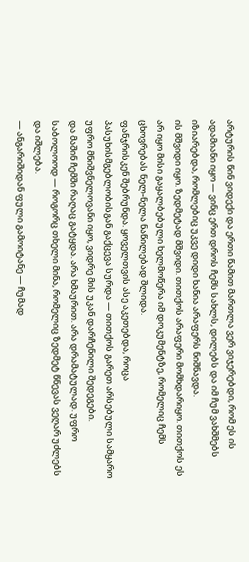არტურის წინ ვიდექი და ერთი წამით მართლა ვერ ვიჯერებდი, რომ ეს ის ადამიანი იყო — ვინც ერთ დროს ჩემს სახლს, დილებს და იმ ჩუმ ვახშმებს იზიარებდა, რომლებიც უკვე დიდი ხანია არაფერს ნიშნავდა.
ის მშვიდი იყო. ზედმეტად მშვიდი. თითქოს არაფერი მომხდარიყო. თითქოს ეს არ იყო მისი გაყალბებული ხელმოწერა იმ დოკუმენტზე, რომელიც ჩემს ცხოვრებას ნელ-ნელა ნაწილებად შლიდა.
ფანჯრისკენ შებრუნდა. ყოველთვის ასე აკეთებდა, როცა პასუხისმგებლობისგან გაქცევა სურდა — თითქოს გარეთ არსებული სამყარო უფრო მნიშვნელოვანი იყო, ვიდრე მის უკან დარჩენილი შედეგები.
და მაშინ ჩემში რაღაც გატყდა. არა ხმაურით. არა დრამატულად. უფრო საბოლოოდ — როგორც თხელი მინა, რომელიც ზედმეტ წნევას ვეღარ უძლებს და იშლება.
— ანგარიშიდან ფული გამოიტანე — ჩუმად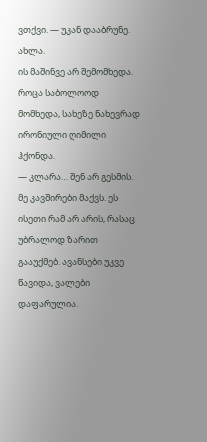ვთქვი. — უკან დააბრუნე. ახლა.
ის მაშინვე არ შემომხედა. როცა საბოლოოდ მომხედა, სახეზე ნახევრად ირონიული ღიმილი ჰქონდა.
— კლარა… შენ არ გესმის. მე კავშირები მაქვს. ეს ისეთი რამ არ არის, რასაც უბრალოდ ზარით გააუქმებ. ავანსები უკვე წავიდა, ვალები დაფარულია.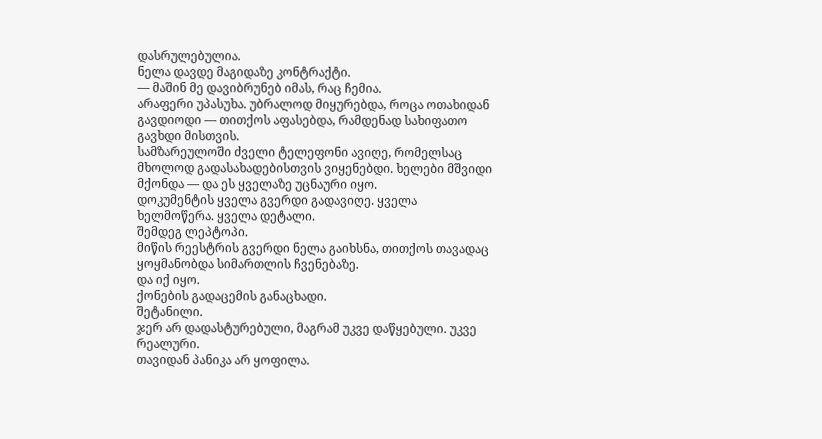დასრულებულია.
ნელა დავდე მაგიდაზე კონტრაქტი.
— მაშინ მე დავიბრუნებ იმას, რაც ჩემია.
არაფერი უპასუხა. უბრალოდ მიყურებდა, როცა ოთახიდან გავდიოდი — თითქოს აფასებდა, რამდენად სახიფათო გავხდი მისთვის.
სამზარეულოში ძველი ტელეფონი ავიღე, რომელსაც მხოლოდ გადასახადებისთვის ვიყენებდი. ხელები მშვიდი მქონდა — და ეს ყველაზე უცნაური იყო.
დოკუმენტის ყველა გვერდი გადავიღე. ყველა ხელმოწერა. ყველა დეტალი.
შემდეგ ლეპტოპი.
მიწის რეესტრის გვერდი ნელა გაიხსნა, თითქოს თავადაც ყოყმანობდა სიმართლის ჩვენებაზე.
და იქ იყო.
ქონების გადაცემის განაცხადი.
შეტანილი.
ჯერ არ დადასტურებული, მაგრამ უკვე დაწყებული. უკვე რეალური.
თავიდან პანიკა არ ყოფილა.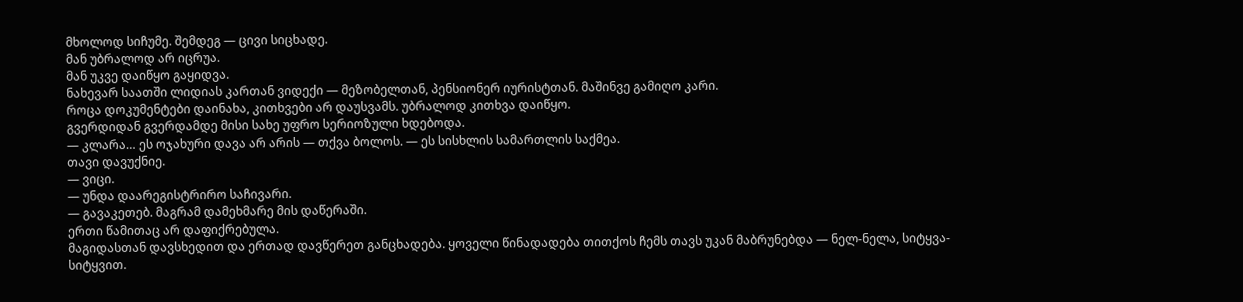მხოლოდ სიჩუმე. შემდეგ — ცივი სიცხადე.
მან უბრალოდ არ იცრუა.
მან უკვე დაიწყო გაყიდვა.
ნახევარ საათში ლიდიას კართან ვიდექი — მეზობელთან, პენსიონერ იურისტთან. მაშინვე გამიღო კარი.
როცა დოკუმენტები დაინახა, კითხვები არ დაუსვამს. უბრალოდ კითხვა დაიწყო.
გვერდიდან გვერდამდე მისი სახე უფრო სერიოზული ხდებოდა.
— კლარა… ეს ოჯახური დავა არ არის — თქვა ბოლოს. — ეს სისხლის სამართლის საქმეა.
თავი დავუქნიე.
— ვიცი.
— უნდა დაარეგისტრირო საჩივარი.
— გავაკეთებ. მაგრამ დამეხმარე მის დაწერაში.
ერთი წამითაც არ დაფიქრებულა.
მაგიდასთან დავსხედით და ერთად დავწერეთ განცხადება. ყოველი წინადადება თითქოს ჩემს თავს უკან მაბრუნებდა — ნელ-ნელა, სიტყვა-სიტყვით.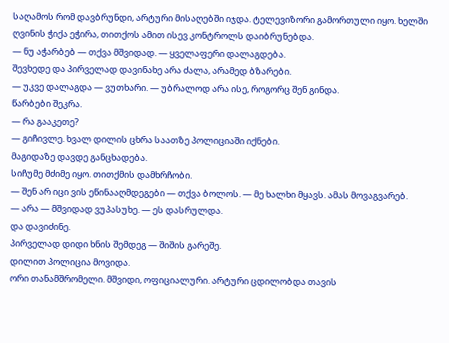საღამოს რომ დავბრუნდი, არტური მისაღებში იჯდა. ტელევიზორი გამორთული იყო. ხელში ღვინის ჭიქა ეჭირა, თითქოს ამით ისევ კონტროლს დაიბრუნებდა.
— ნუ აჭარბებ — თქვა მშვიდად. — ყველაფერი დალაგდება.
შევხედე და პირველად დავინახე არა ძალა, არამედ ბზარები.
— უკვე დალაგდა — ვუთხარი. — უბრალოდ არა ისე, როგორც შენ გინდა.
წარბები შეკრა.
— რა გააკეთე?
— გიჩივლე. ხვალ დილის ცხრა საათზე პოლიციაში იქნები.
მაგიდაზე დავდე განცხადება.
სიჩუმე მძიმე იყო. თითქმის დამხრჩობი.
— შენ არ იცი ვის ეწინააღმდეგები — თქვა ბოლოს. — მე ხალხი მყავს. ამას მოვაგვარებ.
— არა — მშვიდად ვუპასუხე. — ეს დასრულდა.
და დავიძინე.
პირველად დიდი ხნის შემდეგ — შიშის გარეშე.
დილით პოლიცია მოვიდა.
ორი თანამშრომელი. მშვიდი, ოფიციალური. არტური ცდილობდა თავის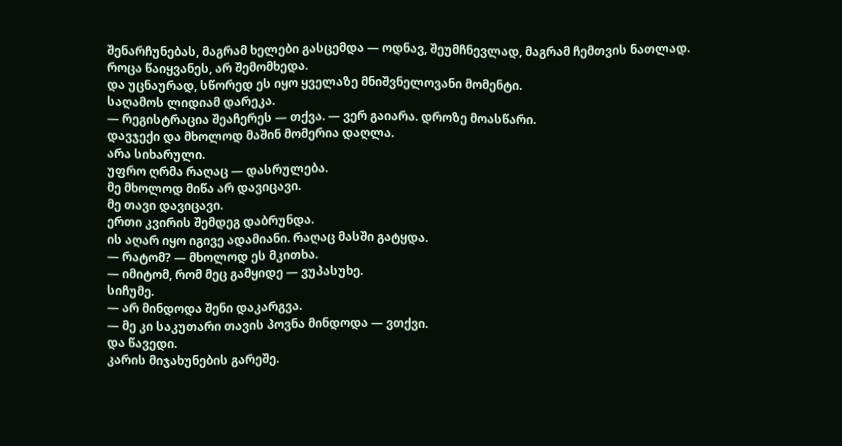შენარჩუნებას, მაგრამ ხელები გასცემდა — ოდნავ, შეუმჩნევლად, მაგრამ ჩემთვის ნათლად.
როცა წაიყვანეს, არ შემომხედა.
და უცნაურად, სწორედ ეს იყო ყველაზე მნიშვნელოვანი მომენტი.
საღამოს ლიდიამ დარეკა.
— რეგისტრაცია შეაჩერეს — თქვა. — ვერ გაიარა. დროზე მოასწარი.
დავჯექი და მხოლოდ მაშინ მომერია დაღლა.
არა სიხარული.
უფრო ღრმა რაღაც — დასრულება.
მე მხოლოდ მიწა არ დავიცავი.
მე თავი დავიცავი.
ერთი კვირის შემდეგ დაბრუნდა.
ის აღარ იყო იგივე ადამიანი. რაღაც მასში გატყდა.
— რატომ? — მხოლოდ ეს მკითხა.
— იმიტომ, რომ მეც გამყიდე — ვუპასუხე.
სიჩუმე.
— არ მინდოდა შენი დაკარგვა.
— მე კი საკუთარი თავის პოვნა მინდოდა — ვთქვი.
და წავედი.
კარის მიჯახუნების გარეშე.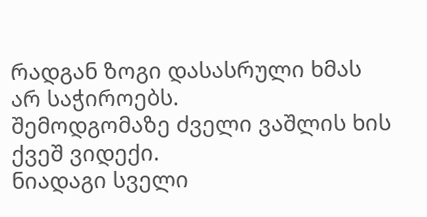რადგან ზოგი დასასრული ხმას არ საჭიროებს.
შემოდგომაზე ძველი ვაშლის ხის ქვეშ ვიდექი.
ნიადაგი სველი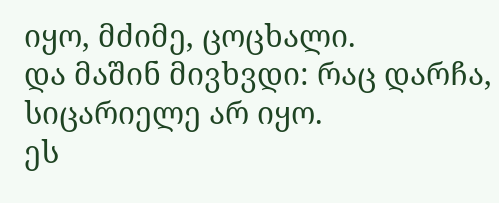იყო, მძიმე, ცოცხალი.
და მაშინ მივხვდი: რაც დარჩა, სიცარიელე არ იყო.
ეს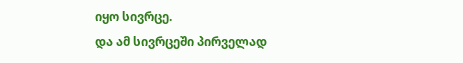იყო სივრცე.
და ამ სივრცეში პირველად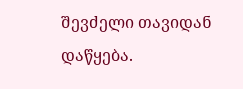შევძელი თავიდან დაწყება.